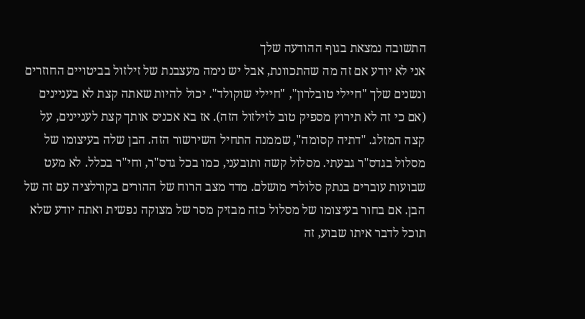התשובה נמצאת בגוף ההודעה שלך
אני לא יודע אם זה מה שהתכוונת, אבל יש נימה מעצבנת של זילזול בביטויים החוזרים ונשנים שלך "חיילי טובלרון", "חיילי שוקולד". יכול להיות שאתה קצת לא בעניינים (אם כי זה לא תירוץ מספיק טוב לזילזול הזה). אז בא אכניס אותך קצת לעניינים, על קצה המזלג. "דתיה קסומה", שממנה התחיל השירשור הזה. הבן שלה בעיצומו של מסלול בגדס"ר גבעתי. מסלול קשה ותובעני, כמו בכל גדס"ר, וחי"ר בכלל. לא מעט שבועות עוברים בנתק סלולרי מושלם. מדד מצב הרוח של ההורים בקורלציה עם זה של הבן. אם בחור בעיצומו של מסלול כזה מבזיק מסר של מצוקה נפשית ואתה יודע שלא תוכל לדבר איתו שבוע, זה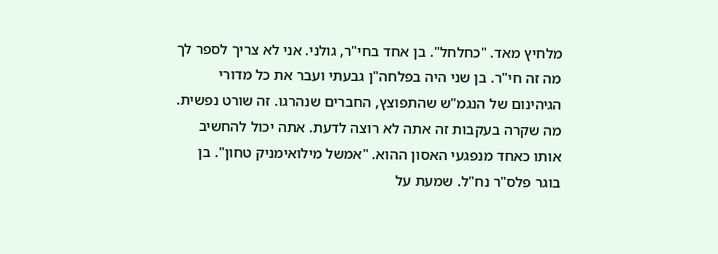מלחיץ מאד. "כחלחל". בן אחד בחי"ר, גולני. אני לא צריך לספר לך מה זה חי"ר. בן שני היה בפלחה"ן גבעתי ועבר את כל מדורי הגיהינום של הנגמ"ש שהתפוצץ, החברים שנהרגו. זה שורט נפשית. מה שקרה בעקבות זה אתה לא רוצה לדעת. אתה יכול להחשיב אותו כאחד מנפגעי האסון ההוא. "אמשל מילואימניק טחון". בן בוגר פלס"ר נח"ל. שמעת על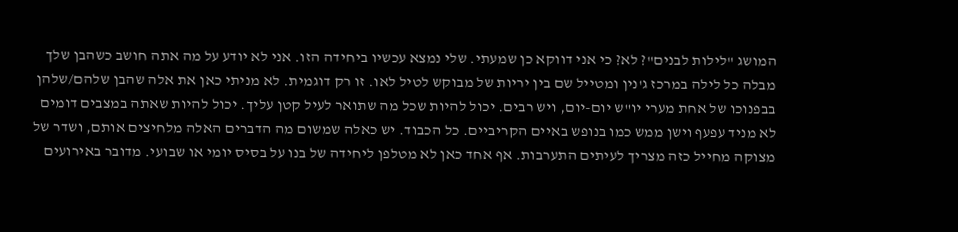המושג "לילות לבנים"? לא? כי אני דווקא כן שמעתי. שלי נמצא עכשיו ביחידה הזו. אני לא יודע על מה אתה חושב כשהבן שלך מבלה כל לילה במרכז ג'נין ומטייל שם בין יריות של מבוקש לטיל לאו. זו רק דוגמית. לא מניתי כאן את אלה שהבן שלהם/שלהן בבפנוכו של אחת מערי יו"ש יום-יום, ויש רבים. יכול להיות שכל מה שתואר לעיל קטן עליך. יכול להיות שאתה במצבים דומים לא מניד עפעף וישן ממש כמו בנופש באיים הקריביים. כל הכבוד. יש כאלה שמשום מה הדברים האלה מלחיצים אותם, ושדר של מצוקה מחייל כזה מצריך לעיתים התערבות. אף אחד כאן לא מטלפן ליחידה של בנו על בסיס יומי או שבועי. מדובר באירועים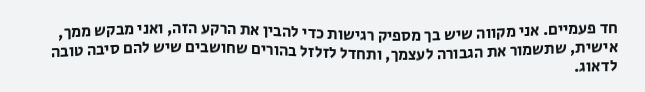חד פעמיים. אני מקווה שיש בך מספיק רגישות כדי להבין את הרקע הזה, ואני מבקש ממך, אישית, שתשמור את הגבורה לעצמך, ותחדל לזלזל בהורים שחושבים שיש להם סיבה טובה לדאוג.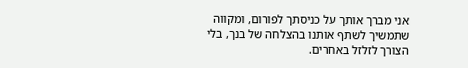אני מברך אותך על כניסתך לפורום, ומקווה שתמשיך לשתף אותנו בהצלחה של בנך, בלי הצורך לזלזל באחרים.